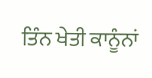ਤਿੰਨ ਖੇਤੀ ਕਾਨੂੰਨਾਂ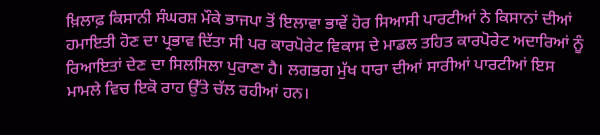ਖ਼ਿਲਾਫ਼ ਕਿਸਾਨੀ ਸੰਘਰਸ਼ ਮੌਕੇ ਭਾਜਪਾ ਤੋਂ ਇਲਾਵਾ ਭਾਵੇਂ ਹੋਰ ਸਿਆਸੀ ਪਾਰਟੀਆਂ ਨੇ ਕਿਸਾਨਾਂ ਦੀਆਂ ਹਮਾਇਤੀ ਹੋਣ ਦਾ ਪ੍ਰਭਾਵ ਦਿੱਤਾ ਸੀ ਪਰ ਕਾਰਪੋਰੇਟ ਵਿਕਾਸ ਦੇ ਮਾਡਲ ਤਹਿਤ ਕਾਰਪੋਰੇਟ ਅਦਾਰਿਆਂ ਨੂੰ ਰਿਆਇਤਾਂ ਦੇਣ ਦਾ ਸਿਲਸਿਲਾ ਪੁਰਾਣਾ ਹੈ। ਲਗਭਗ ਮੁੱਖ ਧਾਰਾ ਦੀਆਂ ਸਾਰੀਆਂ ਪਾਰਟੀਆਂ ਇਸ ਮਾਮਲੇ ਵਿਚ ਇਕੋ ਰਾਹ ਉੱਤੇ ਚੱਲ ਰਹੀਆਂ ਹਨ।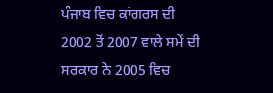ਪੰਜਾਬ ਵਿਚ ਕਾਂਗਰਸ ਦੀ 2002 ਤੋਂ 2007 ਵਾਲੇ ਸਮੇਂ ਦੀ ਸਰਕਾਰ ਨੇ 2005 ਵਿਚ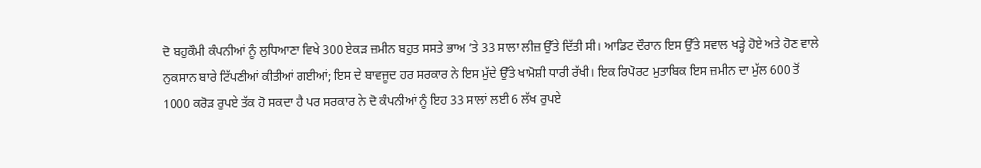ਦੋ ਬਹੁਕੌਮੀ ਕੰਪਨੀਆਂ ਨੂੰ ਲੁਧਿਆਣਾ ਵਿਖੇ 300 ਏਕੜ ਜ਼ਮੀਨ ਬਹੁਤ ਸਸਤੇ ਭਾਅ ’ਤੇ 33 ਸਾਲਾ ਲੀਜ਼ ਉੱਤੇ ਦਿੱਤੀ ਸੀ। ਆਡਿਟ ਦੌਰਾਨ ਇਸ ਉੱਤੇ ਸਵਾਲ ਖੜ੍ਹੇ ਹੋਏ ਅਤੇ ਹੋਣ ਵਾਲੇ ਨੁਕਸਾਨ ਬਾਰੇ ਟਿੱਪਣੀਆਂ ਕੀਤੀਆਂ ਗਈਆਂ; ਇਸ ਦੇ ਬਾਵਜੂਦ ਹਰ ਸਰਕਾਰ ਨੇ ਇਸ ਮੁੱਦੇ ਉੱਤੇ ਖਾਮੋਸ਼ੀ ਧਾਰੀ ਰੱਖੀ। ਇਕ ਰਿਪੋਰਟ ਮੁਤਾਬਿਕ ਇਸ ਜ਼ਮੀਨ ਦਾ ਮੁੱਲ 600 ਤੋਂ 1000 ਕਰੋੜ ਰੁਪਏ ਤੱਕ ਹੋ ਸਕਦਾ ਹੈ ਪਰ ਸਰਕਾਰ ਨੇ ਦੋ ਕੰਪਨੀਆਂ ਨੂੰ ਇਹ 33 ਸਾਲਾਂ ਲਈ 6 ਲੱਖ ਰੁਪਏ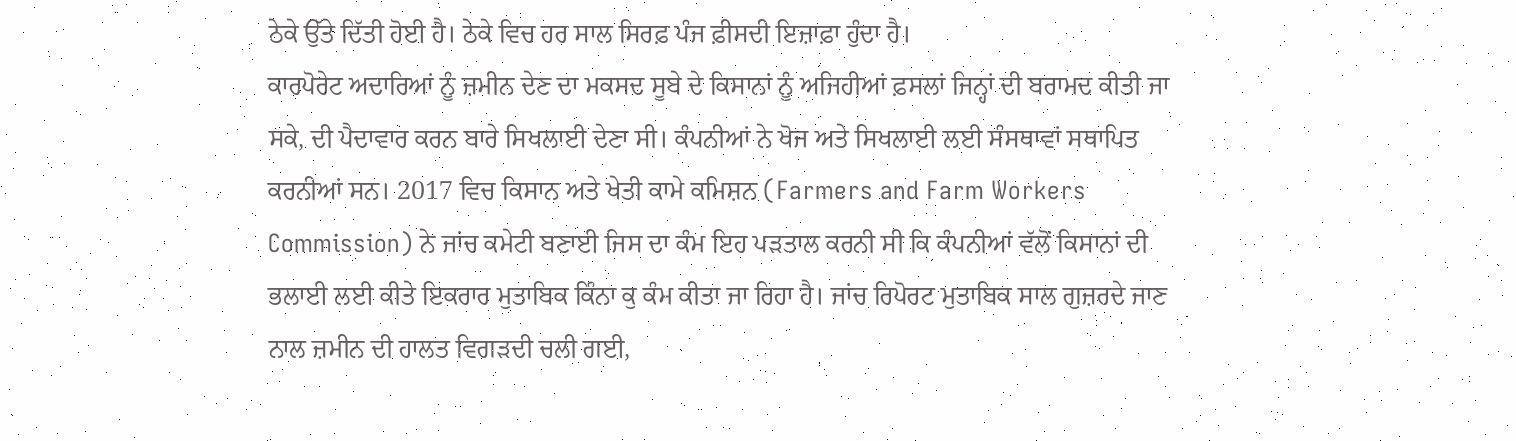ਠੇਕੇ ਉੱਤੇ ਦਿੱਤੀ ਹੋਈ ਹੈ। ਠੇਕੇ ਵਿਚ ਹਰ ਸਾਲ ਸਿਰਫ਼ ਪੰਜ ਫ਼ੀਸਦੀ ਇਜ਼ਾਫ਼ਾ ਹੁੰਦਾ ਹੈ।
ਕਾਰਪੋਰੇਟ ਅਦਾਰਿਆਂ ਨੂੰ ਜ਼ਮੀਨ ਦੇਣ ਦਾ ਮਕਸਦ ਸੂਬੇ ਦੇ ਕਿਸਾਨਾਂ ਨੂੰ ਅਜਿਹੀਆਂ ਫ਼ਸਲਾਂ ਜਿਨ੍ਹਾਂ ਦੀ ਬਰਾਮਦ ਕੀਤੀ ਜਾ ਸਕੇ, ਦੀ ਪੈਦਾਵਾਰ ਕਰਨ ਬਾਰੇ ਸਿਖਲਾਈ ਦੇਣਾ ਸੀ। ਕੰਪਨੀਆਂ ਨੇ ਖੋਜ ਅਤੇ ਸਿਖਲਾਈ ਲਈ ਸੰਸਥਾਵਾਂ ਸਥਾਪਿਤ ਕਰਨੀਆਂ ਸਨ। 2017 ਵਿਚ ਕਿਸਾਨ ਅਤੇ ਖੇਤੀ ਕਾਮੇ ਕਮਿਸ਼ਨ (Farmers and Farm Workers Commission) ਨੇ ਜਾਂਚ ਕਮੇਟੀ ਬਣਾਈ ਜਿਸ ਦਾ ਕੰਮ ਇਹ ਪੜਤਾਲ ਕਰਨੀ ਸੀ ਕਿ ਕੰਪਨੀਆਂ ਵੱਲੋਂ ਕਿਸਾਨਾਂ ਦੀ ਭਲਾਈ ਲਈ ਕੀਤੇ ਇਕਰਾਰ ਮੁਤਾਬਿਕ ਕਿੰਨਾ ਕੁ ਕੰਮ ਕੀਤਾ ਜਾ ਰਿਹਾ ਹੈ। ਜਾਂਚ ਰਿਪੋਰਟ ਮੁਤਾਬਿਕ ਸਾਲ ਗੁਜ਼ਰਦੇ ਜਾਣ ਨਾਲ ਜ਼ਮੀਨ ਦੀ ਹਾਲਤ ਵਿਗੜਦੀ ਚਲੀ ਗਈ,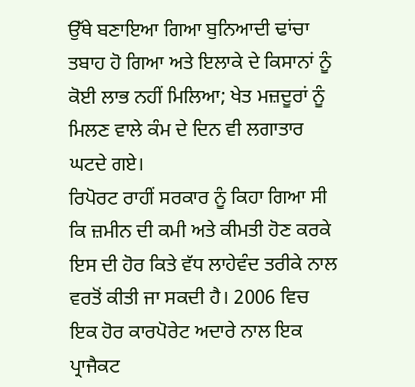ਉੱਥੇ ਬਣਾਇਆ ਗਿਆ ਬੁਨਿਆਦੀ ਢਾਂਚਾ ਤਬਾਹ ਹੋ ਗਿਆ ਅਤੇ ਇਲਾਕੇ ਦੇ ਕਿਸਾਨਾਂ ਨੂੰ ਕੋਈ ਲਾਭ ਨਹੀਂ ਮਿਲਿਆ; ਖੇਤ ਮਜ਼ਦੂਰਾਂ ਨੂੰ ਮਿਲਣ ਵਾਲੇ ਕੰਮ ਦੇ ਦਿਨ ਵੀ ਲਗਾਤਾਰ ਘਟਦੇ ਗਏ।
ਰਿਪੋਰਟ ਰਾਹੀਂ ਸਰਕਾਰ ਨੂੰ ਕਿਹਾ ਗਿਆ ਸੀ ਕਿ ਜ਼ਮੀਨ ਦੀ ਕਮੀ ਅਤੇ ਕੀਮਤੀ ਹੋਣ ਕਰਕੇ ਇਸ ਦੀ ਹੋਰ ਕਿਤੇ ਵੱਧ ਲਾਹੇਵੰਦ ਤਰੀਕੇ ਨਾਲ ਵਰਤੋਂ ਕੀਤੀ ਜਾ ਸਕਦੀ ਹੈ। 2006 ਵਿਚ ਇਕ ਹੋਰ ਕਾਰਪੋਰੇਟ ਅਦਾਰੇ ਨਾਲ ਇਕ ਪ੍ਰਾਜੈਕਟ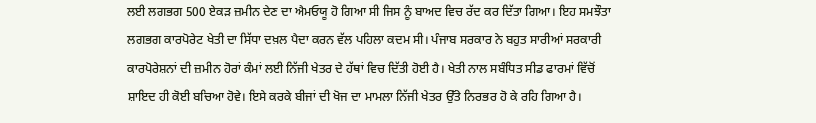ਲਈ ਲਗਭਗ 500 ਏਕੜ ਜ਼ਮੀਨ ਦੇਣ ਦਾ ਐਮਓਯੂ ਹੋ ਗਿਆ ਸੀ ਜਿਸ ਨੂੰ ਬਾਅਦ ਵਿਚ ਰੱਦ ਕਰ ਦਿੱਤਾ ਗਿਆ। ਇਹ ਸਮਝੌਤਾ ਲਗਭਗ ਕਾਰਪੋਰੇਟ ਖੇਤੀ ਦਾ ਸਿੱਧਾ ਦਖ਼ਲ ਪੈਦਾ ਕਰਨ ਵੱਲ ਪਹਿਲਾ ਕਦਮ ਸੀ। ਪੰਜਾਬ ਸਰਕਾਰ ਨੇ ਬਹੁਤ ਸਾਰੀਆਂ ਸਰਕਾਰੀ ਕਾਰਪੋਰੇਸ਼ਨਾਂ ਦੀ ਜ਼ਮੀਨ ਹੋਰਾਂ ਕੰਮਾਂ ਲਈ ਨਿੱਜੀ ਖੇਤਰ ਦੇ ਹੱਥਾਂ ਵਿਚ ਦਿੱਤੀ ਹੋਈ ਹੈ। ਖੇਤੀ ਨਾਲ ਸਬੰਧਿਤ ਸੀਡ ਫਾਰਮਾਂ ਵਿੱਚੋਂ ਸ਼ਾਇਦ ਹੀ ਕੋਈ ਬਚਿਆ ਹੋਵੇ। ਇਸੇ ਕਰਕੇ ਬੀਜਾਂ ਦੀ ਖੋਜ ਦਾ ਮਾਮਲਾ ਨਿੱਜੀ ਖੇਤਰ ਉੱਤੇ ਨਿਰਭਰ ਹੋ ਕੇ ਰਹਿ ਗਿਆ ਹੈ।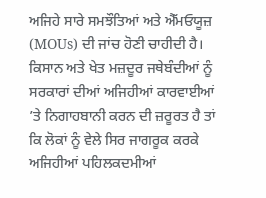ਅਜਿਹੇ ਸਾਰੇ ਸਮਝੌਤਿਆਂ ਅਤੇ ਐੱਮਓਯੂਜ਼ (MOUs) ਦੀ ਜਾਂਚ ਹੋਣੀ ਚਾਹੀਦੀ ਹੈ। ਕਿਸਾਨ ਅਤੇ ਖੇਤ ਮਜ਼ਦੂਰ ਜਥੇਬੰਦੀਆਂ ਨੂੰ ਸਰਕਾਰਾਂ ਦੀਆਂ ਅਜਿਹੀਆਂ ਕਾਰਵਾਈਆਂ ’ਤੇ ਨਿਗਾਹਬਾਨੀ ਕਰਨ ਦੀ ਜ਼ਰੂਰਤ ਹੈ ਤਾਂ ਕਿ ਲੋਕਾਂ ਨੂੰ ਵੇਲੇ ਸਿਰ ਜਾਗਰੂਕ ਕਰਕੇ ਅਜਿਹੀਆਂ ਪਹਿਲਕਦਮੀਆਂ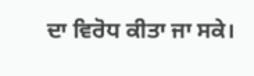ਦਾ ਵਿਰੋਧ ਕੀਤਾ ਜਾ ਸਕੇ।